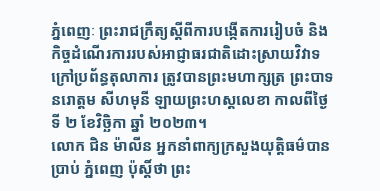ភ្នំពេញៈ ព្រះរាជក្រឹត្យស្តីពីការបង្កើតការរៀបចំ និងកិច្ចដំណើរការរបស់អាជ្ញាធរជាតិដោះស្រាយវិវាទក្រៅប្រព័ន្ធតុលាការ ត្រូវបានព្រះមហាក្សត្រ ព្រះបាទនរោត្តម សីហមុនី ឡាយព្រះហស្តលេខា កាលពីថ្ងៃទី ២ ខែវិច្ឆិកា ឆ្នាំ ២០២៣។
លោក ជិន ម៉ាលីន អ្នកនាំពាក្យក្រសួងយុត្តិធម៌បានប្រាប់ ភ្នំពេញ ប៉ុស្តិ៍ថា ព្រះ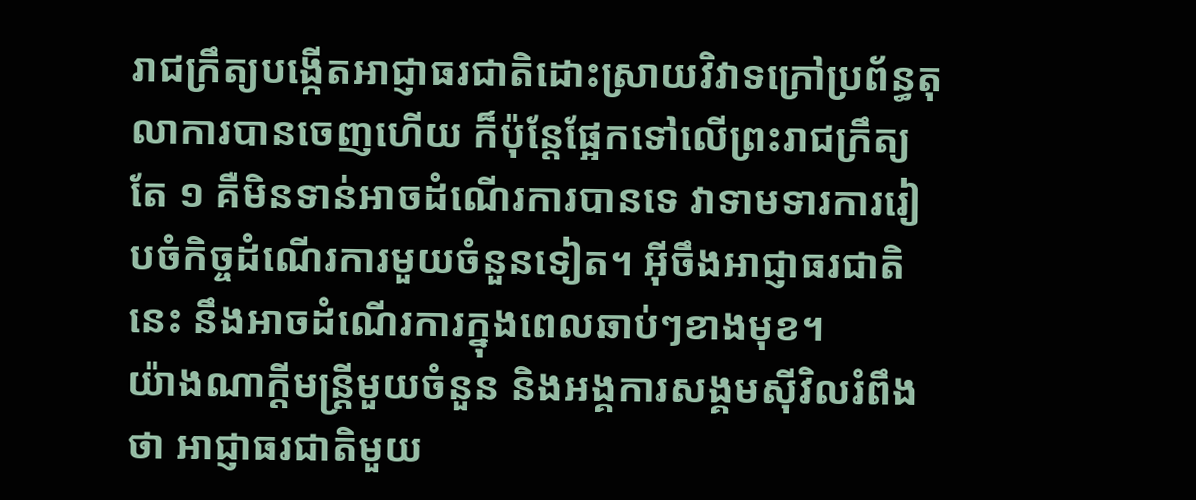រាជក្រឹត្យបង្កើតអាជ្ញាធរជាតិដោះស្រាយវិវាទក្រៅប្រព័ន្ធតុលាការបានចេញហើយ ក៏ប៉ុន្តែផ្អែកទៅលើព្រះរាជក្រឹត្យតែ ១ គឺមិនទាន់អាចដំណើរការបានទេ វាទាមទារការរៀបចំកិច្ចដំណើរការមួយចំនួនទៀត។ អ៊ីចឹងអាជ្ញាធរជាតិនេះ នឹងអាចដំណើរការក្នុងពេលឆាប់ៗខាងមុខ។
យ៉ាងណាក្តីមន្ត្រីមួយចំនួន និងអង្គការសង្គមស៊ីវិលរំពឹងថា អាជ្ញាធរជាតិមួយ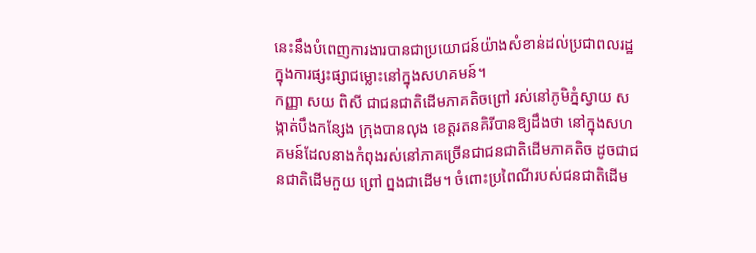នេះនឹងបំពេញការងារបានជាប្រយោជន៍យ៉ាងសំខាន់ដល់ប្រជាពលរដ្ឋក្នុងការផ្សះផ្សាជម្លោះនៅក្នុងសហគមន៍។
កញ្ញា សយ ពិសី ជាជនជាតិដើមភាគតិចព្រៅ រស់នៅភូមិភ្នំស្វាយ សង្កាត់បឹងកន្សែង ក្រុងបានលុង ខេត្តរតនគិរីបានឱ្យដឹងថា នៅក្នុងសហគមន៍ដែលនាងកំពុងរស់នៅភាគច្រើនជាជនជាតិដើមភាគតិច ដូចជាជនជាតិដើមកួយ ព្រៅ ព្នងជាដើម។ ចំពោះប្រពៃណីរបស់ជនជាតិដើម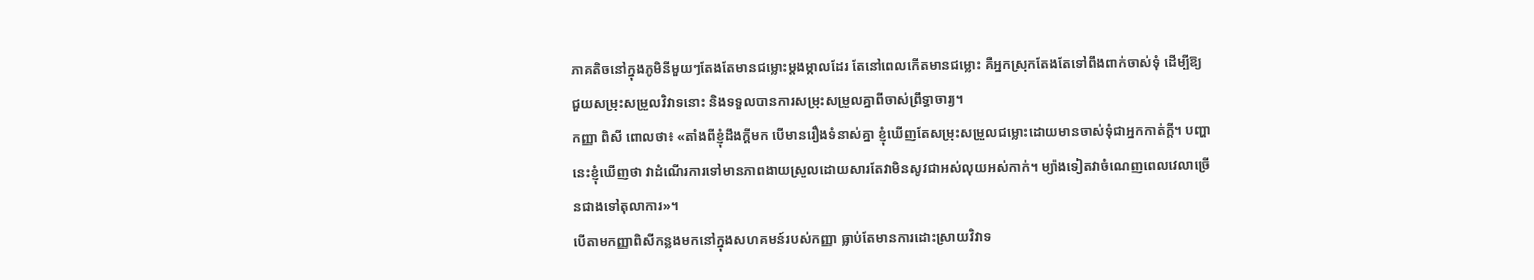ភាគតិចនៅក្នុងភូមិនីមួយៗតែងតែមានជម្លោះម្តងម្កាលដែរ តែនៅពេលកើតមានជម្លោះ គឺអ្នកស្រុកតែងតែទៅពឹងពាក់ចាស់ទុំ ដើម្បីឱ្យជួយសម្រុះសម្រួលវិវាទនោះ និងទទួលបានការសម្រុះសម្រួលគ្នាពីចាស់ព្រឹទ្ធាចារ្យ។
កញ្ញា ពិសី ពោលថា៖ «តាំងពីខ្ញុំដឹងក្តីមក បើមានរឿងទំនាស់គ្នា ខ្ញុំឃើញតែសម្រុះសម្រួលជម្លោះដោយមានចាស់ទុំជាអ្នកកាត់ក្តី។ បញ្ហានេះខ្ញុំឃើញថា វាដំណើរការទៅមានភាពងាយស្រួលដោយសារតែវាមិនសូវជាអស់លុយអស់កាក់។ ម្យ៉ាងទៀតវាចំណេញពេលវេលាច្រើនជាងទៅតុលាការ»។
បើតាមកញ្ញាពិសីកន្លងមកនៅក្នុងសហគមន៍របស់កញ្ញា ធ្លាប់តែមានការដោះស្រាយវិវាទ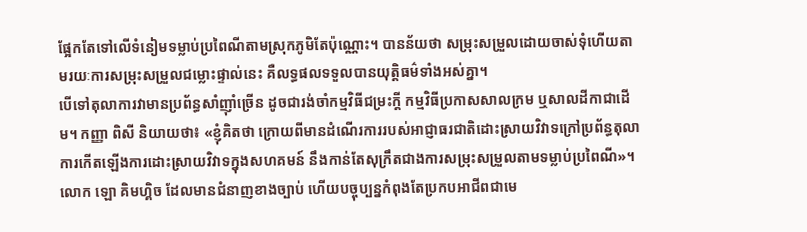ផ្អែកតែទៅលើទំនៀមទម្លាប់ប្រពៃណីតាមស្រុកភូមិតែប៉ុណ្ណោះ។ បានន័យថា សម្រុះសម្រួលដោយចាស់ទុំហើយតាមរយៈការសម្រុះសម្រួលជម្លោះផ្ទាល់នេះ គឺលទ្ធផលទទួលបានយុត្តិធម៌ទាំងអស់គ្នា។
បើទៅតុលាការវាមានប្រព័ន្ធសាំញ៉ាំច្រើន ដូចជារង់ចាំកម្មវិធីជម្រះក្តី កម្មវិធីប្រកាសសាលក្រម ឬសាលដីកាជាដើម។ កញ្ញា ពិសី និយាយថា៖ «ខ្ញុំគិតថា ក្រោយពីមានដំណើរការរបស់អាជ្ញាធរជាតិដោះស្រាយវិវាទក្រៅប្រព័ន្ធតុលាការកើតឡើងការដោះស្រាយវិវាទក្នុងសហគមន៍ នឹងកាន់តែសុក្រឹតជាងការសម្រុះសម្រួលតាមទម្លាប់ប្រពៃណី»។
លោក ឡោ គិមហ្គិច ដែលមានជំនាញខាងច្បាប់ ហើយបច្ចុប្បន្នកំពុងតែប្រកបអាជីពជាមេ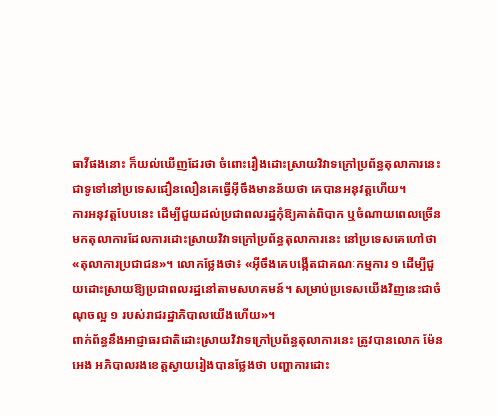ធាវីផងនោះ ក៏យល់ឃើញដែរថា ចំពោះរឿងដោះស្រាយវិវាទក្រៅប្រព័ន្ធតុលាការនេះ ជាទូទៅនៅប្រទេសជឿនលឿនគេធ្វើអ៊ីចឹងមានន័យថា គេបានអនុវត្តហើយ។
ការអនុវត្តបែបនេះ ដើម្បីជួយដល់ប្រជាពលរដ្ឋកុំឱ្យគាត់ពិបាក ឬចំណាយពេលច្រើនមកតុលាការដែលការដោះស្រាយវិវាទក្រៅប្រព័ន្ធតុលាការនេះ នៅប្រទេសគេហៅថា«តុលាការប្រជាជន»។ លោកថ្លែងថា៖ «អ៊ីចឹងគេបង្កើតជាគណៈកម្មការ ១ ដើម្បីជួយដោះស្រាយឱ្យប្រជាពលរដ្ឋនៅតាមសហគមន៍។ សម្រាប់ប្រទេសយើងវិញនេះជាចំណុចល្អ ១ របស់រាជរដ្ឋាភិបាលយើងហើយ»។
ពាក់ព័ន្ធនឹងអាជ្ញាធរជាតិដោះស្រាយវិវាទក្រៅប្រព័ន្ធតុលាការនេះ ត្រូវបានលោក ម៉ែន អេង អភិបាលរងខេត្តស្វាយរៀងបានថ្លែងថា បញ្ហាការដោះ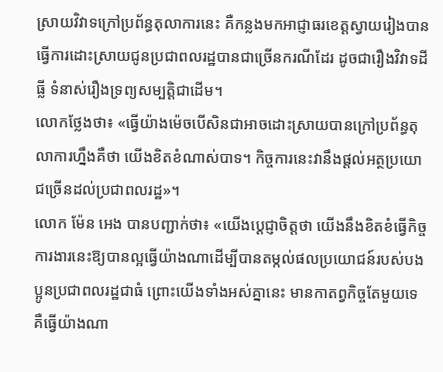ស្រាយវិវាទក្រៅប្រព័ន្ធតុលាការនេះ គឺកន្លងមកអាជ្ញាធរខេត្តស្វាយរៀងបានធ្វើការដោះស្រាយជូនប្រជាពលរដ្ឋបានជាច្រើនករណីដែរ ដូចជារឿងវិវាទដីធ្លី ទំនាស់រឿងទ្រព្យសម្បត្តិជាដើម។
លោកថ្លែងថា៖ «ធ្វើយ៉ាងម៉េចបើសិនជាអាចដោះស្រាយបានក្រៅប្រព័ន្ធតុលាការហ្នឹងគឺថា យើងខិតខំណាស់បាទ។ កិច្ចការនេះវានឹងផ្តល់អត្ថប្រយោជច្រើនដល់ប្រជាពលរដ្ឋ»។
លោក ម៉ែន អេង បានបញ្ជាក់ថា៖ «យើងប្តេជ្ញាចិត្តថា យើងនឹងខិតខំធ្វើកិច្ចការងារនេះឱ្យបានល្អធ្វើយ៉ាងណាដើម្បីបានតម្កល់ផលប្រយោជន៍របស់បងប្អូនប្រជាពលរដ្ឋជាធំ ព្រោះយើងទាំងអស់គ្នានេះ មានកាតព្វកិច្ចតែមួយទេ គឺធ្វើយ៉ាងណា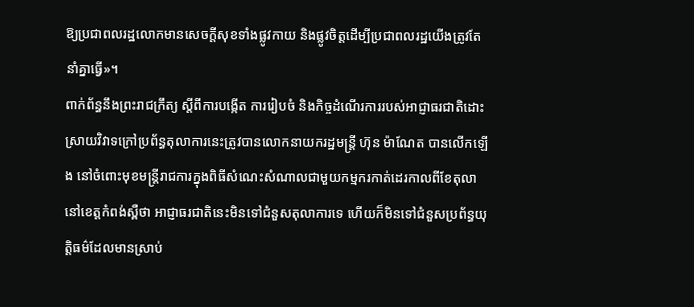ឱ្យប្រជាពលរដ្ឋលោកមានសេចក្តីសុខទាំងផ្លូវកាយ និងផ្លូវចិត្តដើម្បីប្រជាពលរដ្ឋយើងត្រូវតែនាំគ្នាធ្វើ»។
ពាក់ព័ន្ធនឹងព្រះរាជក្រឹត្យ ស្តីពីការបង្កើត ការរៀបចំ និងកិច្ចដំណើរការរបស់អាជ្ញាធរជាតិដោះស្រាយវិវាទក្រៅប្រព័ន្ធតុលាការនេះត្រូវបានលោកនាយករដ្ឋមន្ត្រី ហ៊ុន ម៉ាណែត បានលើកឡើង នៅចំពោះមុខមន្ត្រីរាជការក្នុងពិធីសំណេះសំណាលជាមួយកម្មករកាត់ដេរកាលពីខែតុលា នៅខេត្តកំពង់ស្ពឺថា អាជ្ញាធរជាតិនេះមិនទៅជំនួសតុលាការទេ ហើយក៏មិនទៅជំនួសប្រព័ន្ធយុត្តិធម៌ដែលមានស្រាប់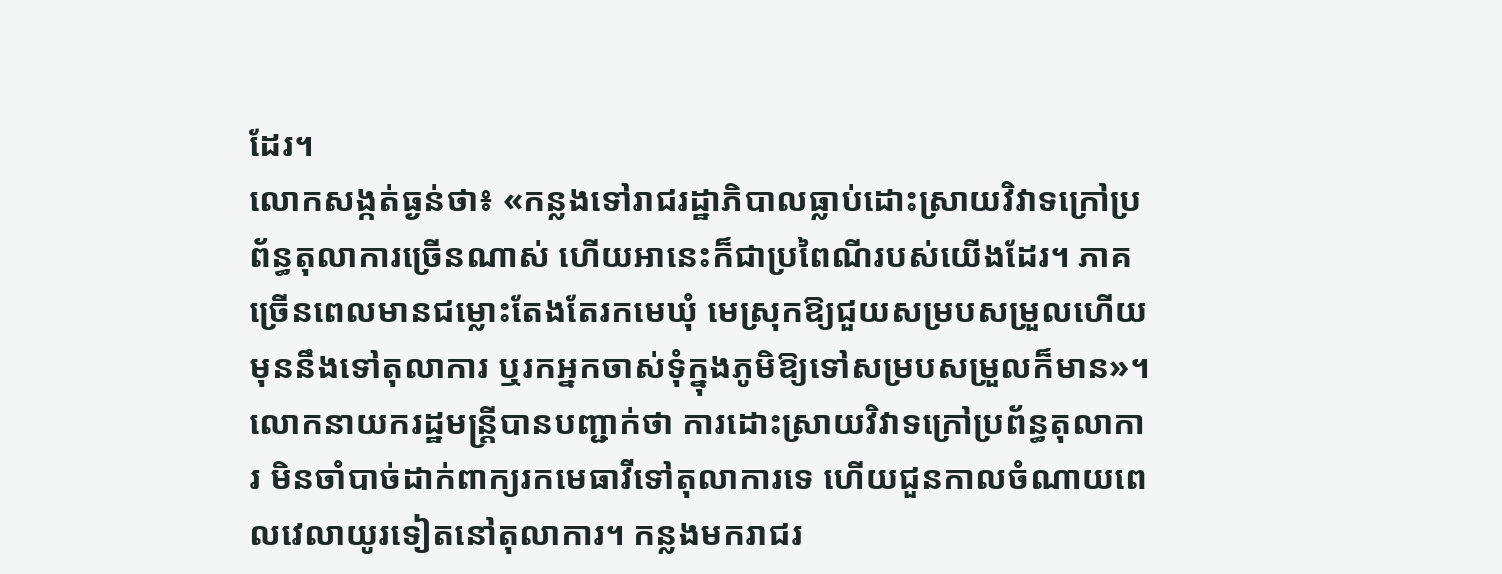ដែរ។
លោកសង្កត់ធ្ងន់ថា៖ «កន្លងទៅរាជរដ្ឋាភិបាលធ្លាប់ដោះស្រាយវិវាទក្រៅប្រព័ន្ធតុលាការច្រើនណាស់ ហើយអានេះក៏ជាប្រពៃណីរបស់យើងដែរ។ ភាគច្រើនពេលមានជម្លោះតែងតែរកមេឃុំ មេស្រុកឱ្យជួយសម្របសម្រួលហើយមុននឹងទៅតុលាការ ឬរកអ្នកចាស់ទុំក្នុងភូមិឱ្យទៅសម្របសម្រួលក៏មាន»។
លោកនាយករដ្ឋមន្ត្រីបានបញ្ជាក់ថា ការដោះស្រាយវិវាទក្រៅប្រព័ន្ធតុលាការ មិនចាំបាច់ដាក់ពាក្យរកមេធាវីទៅតុលាការទេ ហើយជួនកាលចំណាយពេលវេលាយូរទៀតនៅតុលាការ។ កន្លងមករាជរ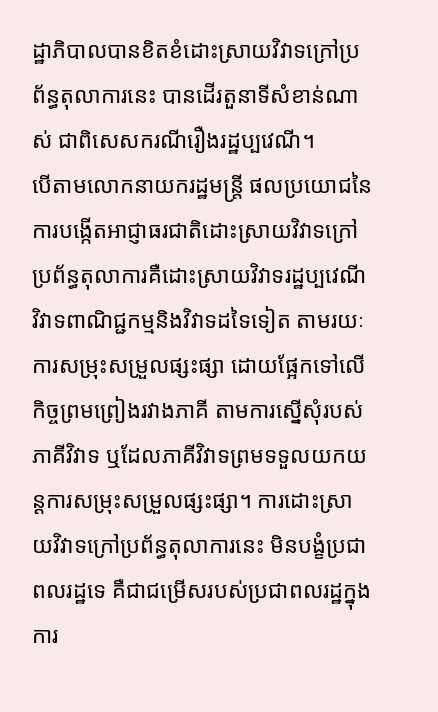ដ្ឋាភិបាលបានខិតខំដោះស្រាយវិវាទក្រៅប្រព័ន្ធតុលាការនេះ បានដើរតួនាទីសំខាន់ណាស់ ជាពិសេសករណីរឿងរដ្ឋប្បវេណី។
បើតាមលោកនាយករដ្ឋមន្ត្រី ផលប្រយោជនៃការបង្កើតអាជ្ញាធរជាតិដោះស្រាយវិវាទក្រៅប្រព័ន្ធតុលាការគឺដោះស្រាយវិវាទរដ្ឋប្បវេណី វិវាទពាណិជ្ជកម្មនិងវិវាទដទៃទៀត តាមរយៈការសម្រុះសម្រួលផ្សះផ្សា ដោយផ្អែកទៅលើកិច្ចព្រមព្រៀងរវាងភាគី តាមការស្នើសុំរបស់ភាគីវិវាទ ឬដែលភាគីវិវាទព្រមទទួលយកយន្តការសម្រុះសម្រួលផ្សះផ្សា។ ការដោះស្រាយវិវាទក្រៅប្រព័ន្ធតុលាការនេះ មិនបង្ខំប្រជាពលរដ្ឋទេ គឺជាជម្រើសរបស់ប្រជាពលរដ្ឋក្នុងការ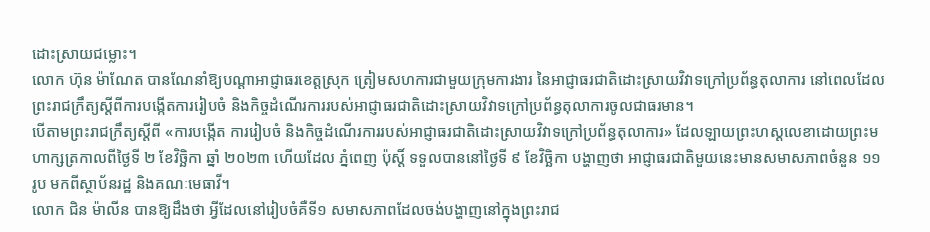ដោះស្រាយជម្លោះ។
លោក ហ៊ុន ម៉ាណែត បានណែនាំឱ្យបណ្តាអាជ្ញាធរខេត្តស្រុក ត្រៀមសហការជាមួយក្រុមការងារ នៃអាជ្ញាធរជាតិដោះស្រាយវិវាទក្រៅប្រព័ន្ធតុលាការ នៅពេលដែលព្រះរាជក្រឹត្យស្តីពីការបង្កើតការរៀបចំ និងកិច្ចដំណើរការរបស់អាជ្ញាធរជាតិដោះស្រាយវិវាទក្រៅប្រព័ន្ធតុលាការចូលជាធរមាន។
បើតាមព្រះរាជក្រឹត្យស្តីពី «ការបង្កើត ការរៀបចំ និងកិច្ចដំណើរការរបស់អាជ្ញាធរជាតិដោះស្រាយវិវាទក្រៅប្រព័ន្ធតុលាការ» ដែលឡាយព្រះហស្ដលេខាដោយព្រះមហាក្សត្រកាលពីថ្ងៃទី ២ ខែវិច្ឆិកា ឆ្នាំ ២០២៣ ហើយដែល ភ្នំពេញ ប៉ុស្តិ៍ ទទួលបាននៅថ្ងៃទី ៩ ខែវិច្ឆិកា បង្ហាញថា អាជ្ញាធរជាតិមួយនេះមានសមាសភាពចំនួន ១១ រូប មកពីស្ថាប័នរដ្ឋ និងគណៈមេធាវី។
លោក ជិន ម៉ាលីន បានឱ្យដឹងថា អ្វីដែលនៅរៀបចំគឺទី១ សមាសភាពដែលចង់បង្ហាញនៅក្នុងព្រះរាជ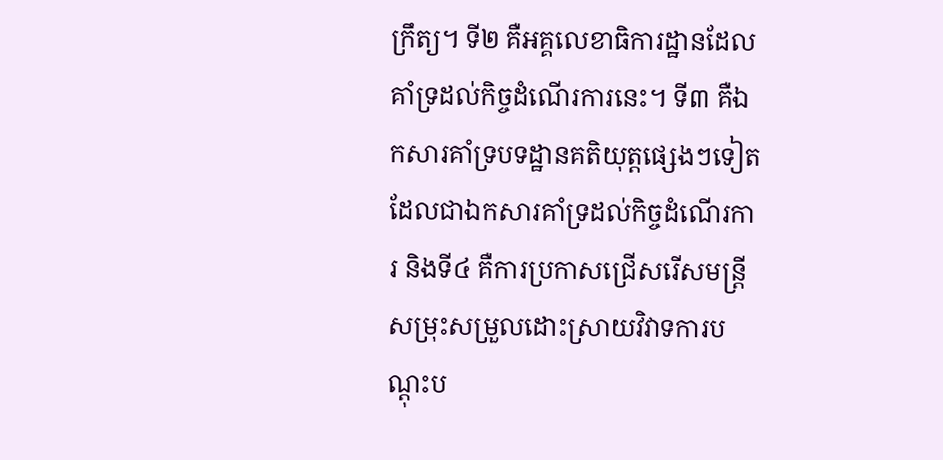ក្រឹត្យ។ ទី២ គឺអគ្គលេខាធិការដ្ឋានដែលគាំទ្រដល់កិច្ចដំណើរការនេះ។ ទី៣ គឺឯកសារគាំទ្របទដ្ឋានគតិយុត្តផ្សេងៗទៀតដែលជាឯកសារគាំទ្រដល់កិច្ចដំណើរការ និងទី៤ គឺការប្រកាសជ្រើសរើសមន្ត្រីសម្រុះសម្រួលដោះស្រាយវិវាទការបណ្តុះប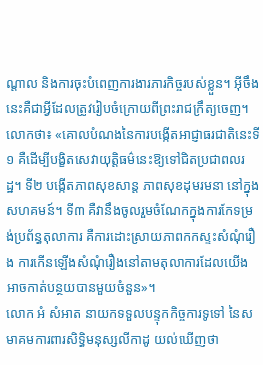ណ្តាល និងការចុះបំពេញការងារភារកិច្ចរបស់ខ្លួន។ អ៊ីចឹងនេះគឺជាអ្វីដែលត្រូវរៀបចំក្រោយពីព្រះរាជក្រឹត្យចេញ។
លោកថា៖ «គោលបំណងនៃការបង្កើតអាជ្ញាធរជាតិនេះទី១ គឺដើម្បីបង្ខិតសេវាយុត្តិធម៌នេះឱ្យទៅជិតប្រជាពលរដ្ឋ។ ទី២ បង្កើតភាពសុខសាន្ត ភាពសុខដុមរមនា នៅក្នុងសហគមន៍។ ទី៣ គឺវានឹងចូលរួមចំណែកក្នុងការកែទម្រង់ប្រព័ន្ធតុលាការ គឺការដោះស្រាយភាពកកស្ទះសំណុំរឿង ការកើនឡើងសំណុំរឿងនៅតាមតុលាការដែលយើងអាចកាត់បន្ថយបានមួយចំនួន»។
លោក អំ សំអាត នាយកទទួលបន្ទុកកិច្ចការទូទៅ នៃសមាគមការពារសិទ្ធិមនុស្សលីកាដូ យល់ឃើញថា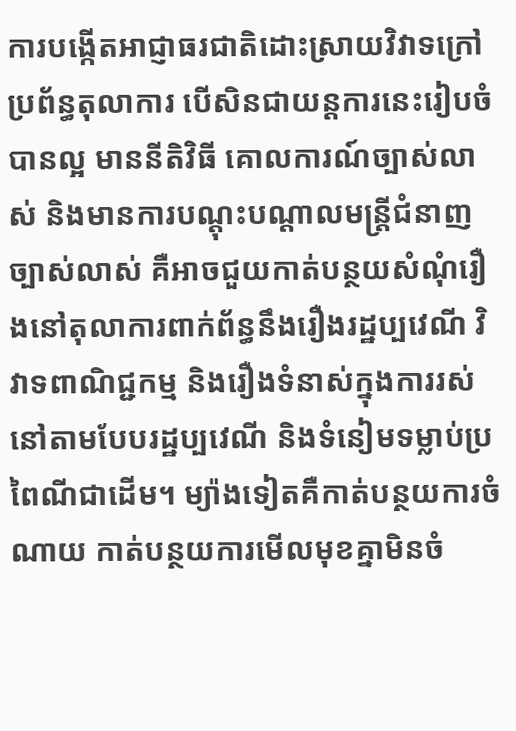ការបង្កើតអាជ្ញាធរជាតិដោះស្រាយវិវាទក្រៅប្រព័ន្ធតុលាការ បើសិនជាយន្តការនេះរៀបចំបានល្អ មាននីតិវិធី គោលការណ៍ច្បាស់លាស់ និងមានការបណ្តុះបណ្តាលមន្ត្រីជំនាញច្បាស់លាស់ គឺអាចជួយកាត់បន្ថយសំណុំរឿងនៅតុលាការពាក់ព័ន្ធនឹងរឿងរដ្ឋប្បវេណី វិវាទពាណិជ្ជកម្ម និងរឿងទំនាស់ក្នុងការរស់នៅតាមបែបរដ្ឋប្បវេណី និងទំនៀមទម្លាប់ប្រពៃណីជាដើម។ ម្យ៉ាងទៀតគឺកាត់បន្ថយការចំណាយ កាត់បន្ថយការមើលមុខគ្នាមិនចំ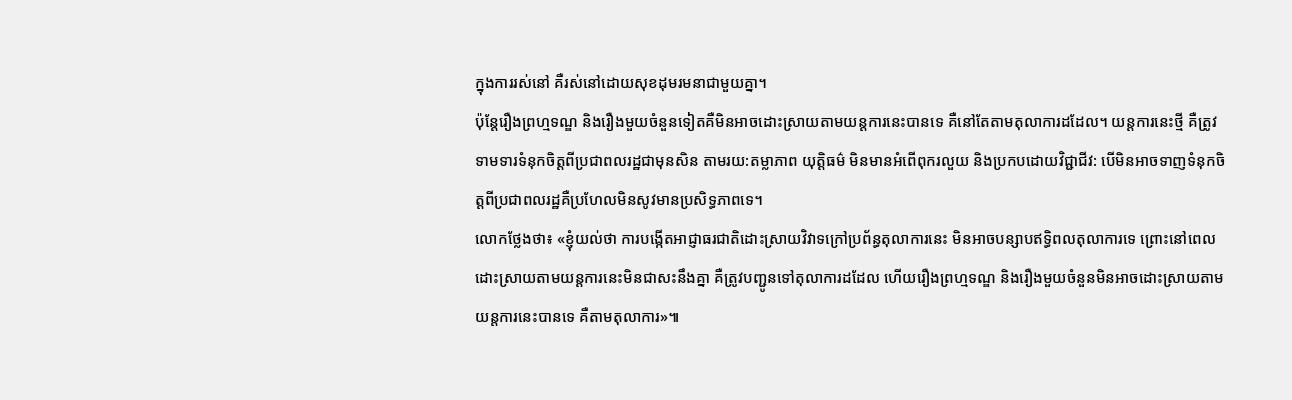ក្នុងការរស់នៅ គឺរស់នៅដោយសុខដុមរមនាជាមួយគ្នា។
ប៉ុន្តែរឿងព្រហ្មទណ្ឌ និងរឿងមួយចំនួនទៀតគឺមិនអាចដោះស្រាយតាមយន្តការនេះបានទេ គឺនៅតែតាមតុលាការដដែល។ យន្តការនេះថ្មី គឺត្រូវទាមទារទំនុកចិត្តពីប្រជាពលរដ្ឋជាមុនសិន តាមរយ:តម្លាភាព យុត្តិធម៌ មិនមានអំពើពុករលួយ និងប្រកបដោយវិជ្ជាជីវ: បើមិនអាចទាញទំនុកចិត្តពីប្រជាពលរដ្ឋគឺប្រហែលមិនសូវមានប្រសិទ្ធភាពទេ។
លោកថ្លែងថា៖ «ខ្ញុំយល់ថា ការបង្កើតអាជ្ញាធរជាតិដោះស្រាយវិវាទក្រៅប្រព័ន្ធតុលាការនេះ មិនអាចបន្សាបឥទ្ធិពលតុលាការទេ ព្រោះនៅពេលដោះស្រាយតាមយន្តការនេះមិនជាសះនឹងគ្នា គឺត្រូវបញ្ជូនទៅតុលាការដដែល ហើយរឿងព្រហ្មទណ្ឌ និងរឿងមួយចំនួនមិនអាចដោះស្រាយតាមយន្តការនេះបានទេ គឺតាមតុលាការ»៕